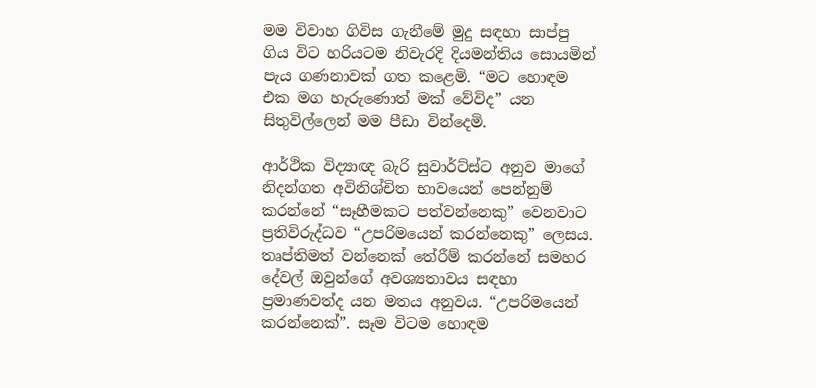මම විවාහ ගිවිස ගැනීමේ මුදු සඳහා සාප්පු ගිය විට හරියටම නිවැරදි දියමන්තිය සොයමින් පැය ගණනාවක් ගත කළෙමි. “මට හොඳම එක මග හැරුණොත් මක් වේවිද” යන සිතුවිල්ලෙන් මම පීඩා වින්දෙමි.

ආර්ථික විද්‍යාඥ බැරි සුවාර්ට්ස්ට අනුව මාගේ නිදන්ගත අවිනිශ්චිත භාවයෙන් පෙන්නුම් කරන්නේ “සෑහීමකට පත්වන්නෙකු” වෙනවාට ප්‍රතිවිරුද්ධව “උපරිමයෙන් කරන්නෙකු” ලෙසය. තෘප්තිමත් වන්නෙක් තේරීම් කරන්නේ සමහර දේවල් ඔවුන්ගේ අවශ්‍යතාවය සඳහා ප්‍රමාණවත්ද යන මතය අනුවය. “උපරිමයෙන් කරන්නෙක්”. සෑම විටම හොඳම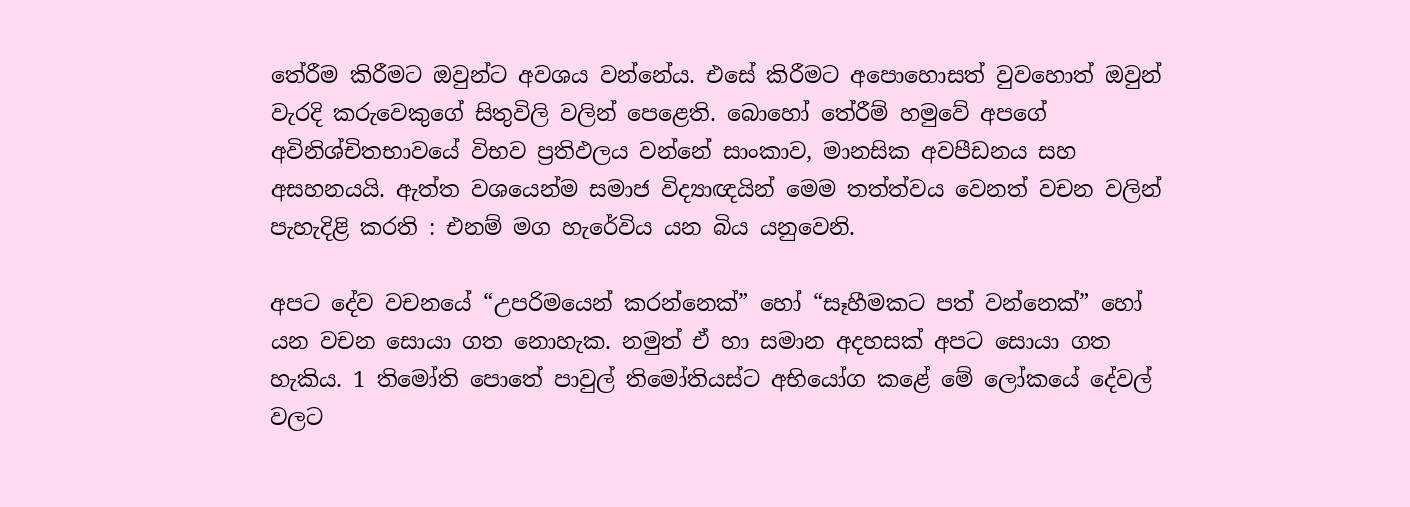තේරීම කිරීමට ඔවුන්ට අවශය වන්නේය. එසේ කිරීමට අපොහොසත් වුවහොත් ඔවුන් වැරදි කරුවෙකුගේ සිතුවිලි වලින් පෙළෙති. බොහෝ තේරීම් හමුවේ අපගේ අවිනිශ්චිතභාවයේ විභව ප්‍රතිඵලය වන්නේ සාංකාව, මානසික අවපීඩනය සහ අසහනයයි. ඇත්ත වශයෙන්ම සමාජ විද්‍යාඥයින් මෙම තත්ත්වය වෙනත් වචන වලින් පැහැදිළි කරති : එනම් මග හැරේවිය යන බිය යනුවෙනි.

අපට දේව වචනයේ “උපරිමයෙන් කරන්නෙක්” හෝ “සෑහීමකට පත් වන්නෙක්” හෝ යන වචන සොයා ගත නොහැක. නමුත් ඒ හා සමාන අදහසක් අපට සොයා ගත හැකිය. 1 තිමෝති පොතේ පාවුල් තිමෝතියස්ට අභියෝග කළේ මේ ලෝකයේ දේවල් වලට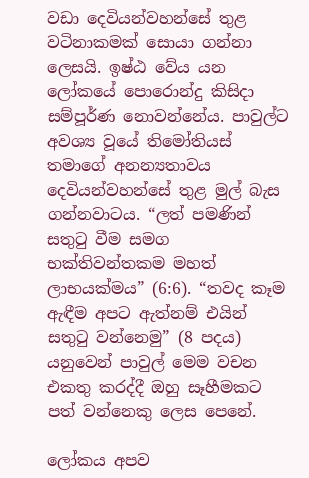වඩා දෙවියන්වහන්සේ තුළ වටිනාකමක් සොයා ගන්නා ලෙසයි. ඉෂ්ඨ වේය යන ලෝකයේ පොරොන්දු කිසිදා සම්පූර්ණ නොවන්නේය. පාවුල්ට අවශ්‍ය වූයේ තිමෝතියස් තමාගේ අනන්‍යතාවය දෙවියන්වහන්සේ තුළ මුල් බැස ගන්නවාටය. “ලත් පමණින් සතුටු වීම සමග භක්තිවන්තකම මහත් ලාභයක්මය” (6:6). “තවද කෑම ඇඳීම අපට ඇත්නම් එයින් සතුටු වන්නෙමු” (8 පදය) යනුවෙන් පාවුල් මෙම වචන එකතු කරද්දී ඔහු සෑහීමකට පත් වන්නෙකු ලෙස පෙනේ.

ලෝකය අපව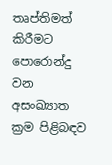තෘප්තිමත් කිරීමට පොරොන්දු වන අසංඛ්‍යාත ක්‍රම පිළිබඳව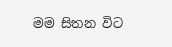මම සිතන විට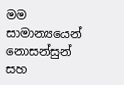මම සාමාන්‍යයෙන් නොසන්සුන් සහ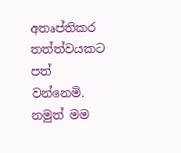අතෘප්තිකර තත්ත්වයකට පත් වන්නෙමි. නමුත් මම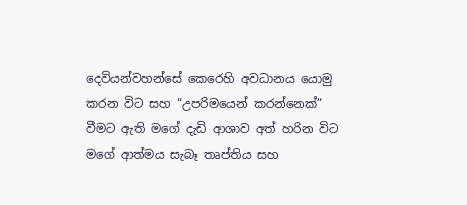දෙවියන්වහන්සේ කෙරෙහි අවධානය යොමු කරන විට සහ “උපරිමයෙන් කරන්නෙක්” වීමට ඇති මගේ දැඩි ආශාව අත් හරින විට මගේ ආත්මය සැබෑ තෘප්තිය සහ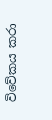විවේකය කරා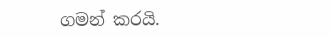ගමන් කරයි.